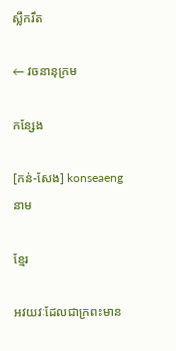ស្លឹករឹត

← វចនានុក្រម

កន្សែង

[កន់-សែង] konseaeng នាម

ខ្មែរ

អវយវៈដែលជាក្រពះមាន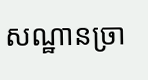សណ្ឋានច្រា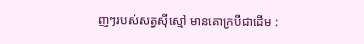ញៗរបស់សត្វស៊ីស្មៅ មានគោក្របីជាដើម :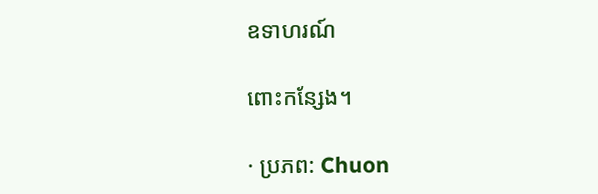ឧទាហរណ៍

ពោះកន្សែង។

· ប្រភព: Chuon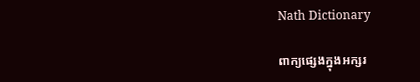Nath Dictionary

ពាក្យផ្សេងក្នុងអក្សរ